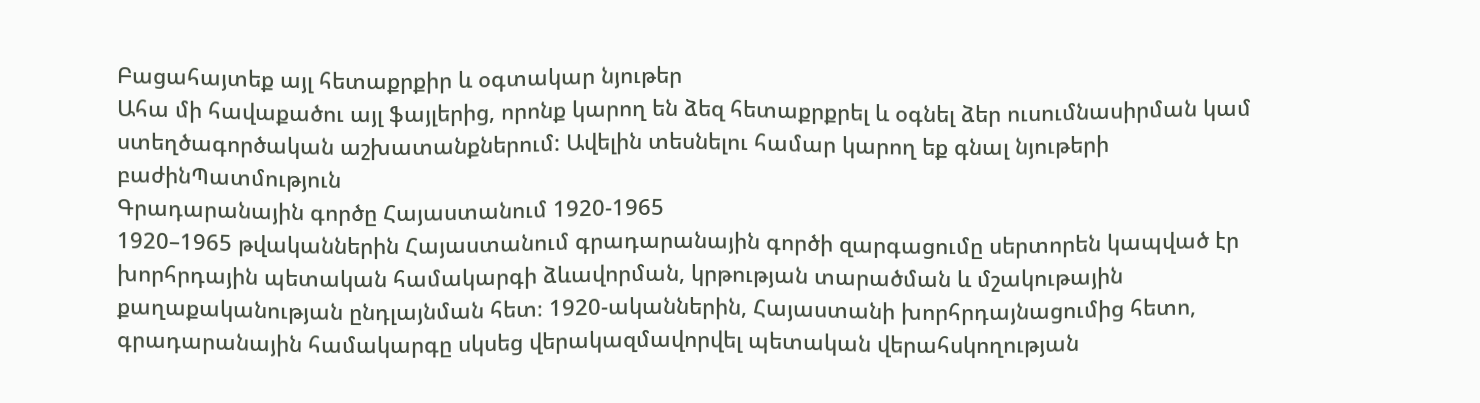Բացահայտեք այլ հետաքրքիր և օգտակար նյութեր
Ահա մի հավաքածու այլ ֆայլերից, որոնք կարող են ձեզ հետաքրքրել և օգնել ձեր ուսումնասիրման կամ ստեղծագործական աշխատանքներում: Ավելին տեսնելու համար կարող եք գնալ նյութերի բաժինՊատմություն
Գրադարանային գործը Հայաստանում 1920-1965
1920–1965 թվականներին Հայաստանում գրադարանային գործի զարգացումը սերտորեն կապված էր խորհրդային պետական համակարգի ձևավորման, կրթության տարածման և մշակութային քաղաքականության ընդլայնման հետ։ 1920-ականներին, Հայաստանի խորհրդայնացումից հետո, գրադարանային համակարգը սկսեց վերակազմավորվել պետական վերահսկողության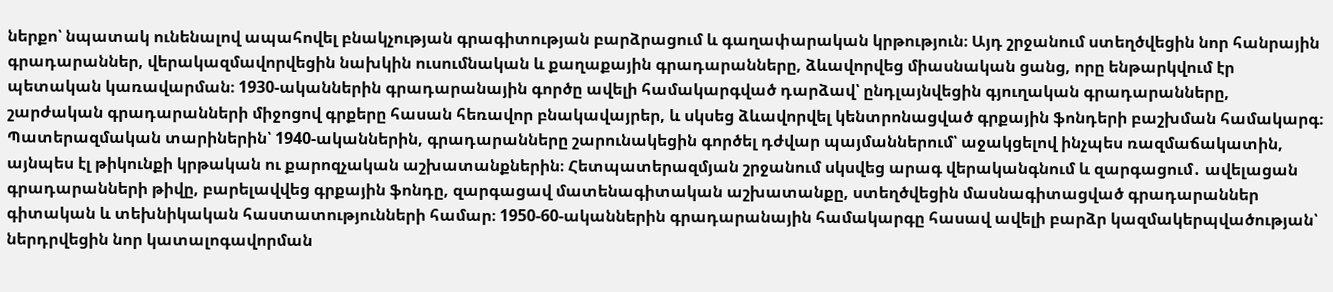ներքո՝ նպատակ ունենալով ապահովել բնակչության գրագիտության բարձրացում և գաղափարական կրթություն։ Այդ շրջանում ստեղծվեցին նոր հանրային գրադարաններ, վերակազմավորվեցին նախկին ուսումնական և քաղաքային գրադարանները, ձևավորվեց միասնական ցանց, որը ենթարկվում էր պետական կառավարման։ 1930-ականներին գրադարանային գործը ավելի համակարգված դարձավ՝ ընդլայնվեցին գյուղական գրադարանները, շարժական գրադարանների միջոցով գրքերը հասան հեռավոր բնակավայրեր, և սկսեց ձևավորվել կենտրոնացված գրքային ֆոնդերի բաշխման համակարգ։ Պատերազմական տարիներին՝ 1940-ականներին, գրադարանները շարունակեցին գործել դժվար պայմաններում՝ աջակցելով ինչպես ռազմաճակատին, այնպես էլ թիկունքի կրթական ու քարոզչական աշխատանքներին։ Հետպատերազմյան շրջանում սկսվեց արագ վերականգնում և զարգացում․ ավելացան գրադարանների թիվը, բարելավվեց գրքային ֆոնդը, զարգացավ մատենագիտական աշխատանքը, ստեղծվեցին մասնագիտացված գրադարաններ գիտական և տեխնիկական հաստատությունների համար։ 1950-60-ականներին գրադարանային համակարգը հասավ ավելի բարձր կազմակերպվածության՝ ներդրվեցին նոր կատալոգավորման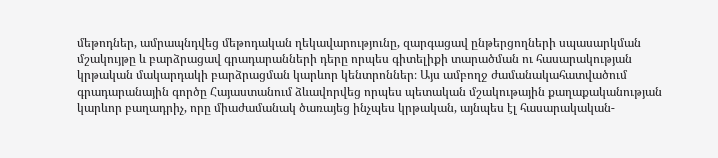մեթոդներ, ամրապնդվեց մեթոդական ղեկավարությունը, զարգացավ ընթերցողների սպասարկման մշակույթը և բարձրացավ գրադարանների դերը որպես գիտելիքի տարածման ու հասարակության կրթական մակարդակի բարձրացման կարևոր կենտրոններ։ Այս ամբողջ ժամանակահատվածում գրադարանային գործը Հայաստանում ձևավորվեց որպես պետական մշակութային քաղաքականության կարևոր բաղադրիչ, որը միաժամանակ ծառայեց ինչպես կրթական, այնպես էլ հասարակական-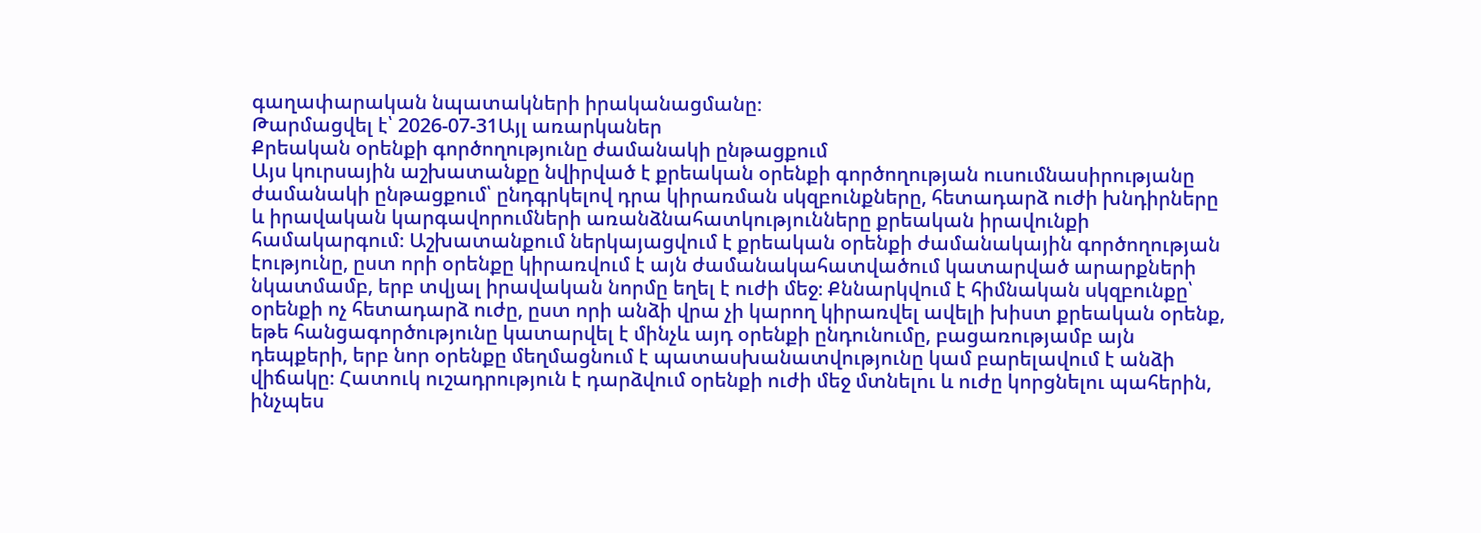գաղափարական նպատակների իրականացմանը։
Թարմացվել է՝ 2026-07-31Այլ առարկաներ
Քրեական օրենքի գործողությունը ժամանակի ընթացքում
Այս կուրսային աշխատանքը նվիրված է քրեական օրենքի գործողության ուսումնասիրությանը ժամանակի ընթացքում՝ ընդգրկելով դրա կիրառման սկզբունքները, հետադարձ ուժի խնդիրները և իրավական կարգավորումների առանձնահատկությունները քրեական իրավունքի համակարգում։ Աշխատանքում ներկայացվում է քրեական օրենքի ժամանակային գործողության էությունը, ըստ որի օրենքը կիրառվում է այն ժամանակահատվածում կատարված արարքների նկատմամբ, երբ տվյալ իրավական նորմը եղել է ուժի մեջ։ Քննարկվում է հիմնական սկզբունքը՝ օրենքի ոչ հետադարձ ուժը, ըստ որի անձի վրա չի կարող կիրառվել ավելի խիստ քրեական օրենք, եթե հանցագործությունը կատարվել է մինչև այդ օրենքի ընդունումը, բացառությամբ այն դեպքերի, երբ նոր օրենքը մեղմացնում է պատասխանատվությունը կամ բարելավում է անձի վիճակը։ Հատուկ ուշադրություն է դարձվում օրենքի ուժի մեջ մտնելու և ուժը կորցնելու պահերին, ինչպես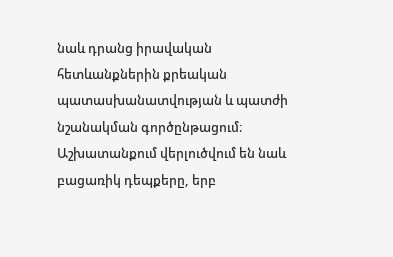նաև դրանց իրավական հետևանքներին քրեական պատասխանատվության և պատժի նշանակման գործընթացում։ Աշխատանքում վերլուծվում են նաև բացառիկ դեպքերը, երբ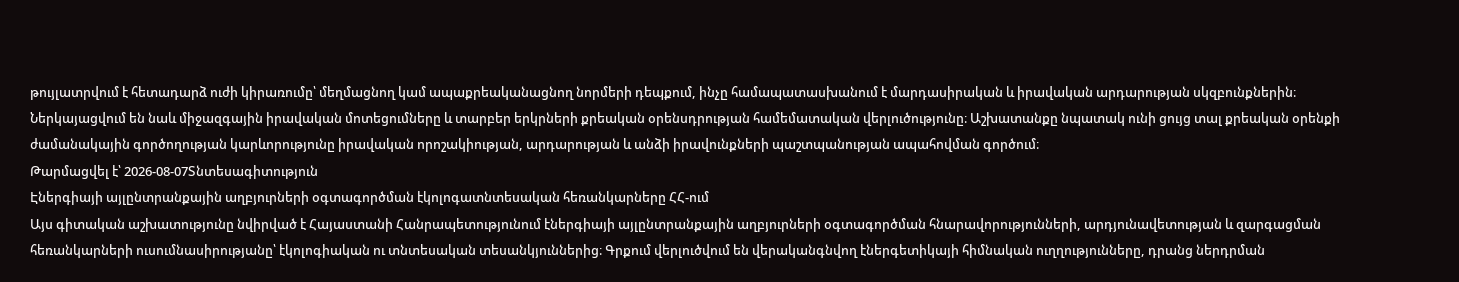թույլատրվում է հետադարձ ուժի կիրառումը՝ մեղմացնող կամ ապաքրեականացնող նորմերի դեպքում, ինչը համապատասխանում է մարդասիրական և իրավական արդարության սկզբունքներին։ Ներկայացվում են նաև միջազգային իրավական մոտեցումները և տարբեր երկրների քրեական օրենսդրության համեմատական վերլուծությունը։ Աշխատանքը նպատակ ունի ցույց տալ քրեական օրենքի ժամանակային գործողության կարևորությունը իրավական որոշակիության, արդարության և անձի իրավունքների պաշտպանության ապահովման գործում։
Թարմացվել է՝ 2026-08-07Տնտեսագիտություն
Էներգիայի այլընտրանքային աղբյուրների օգտագործման էկոլոգատնտեսական հեռանկարները ՀՀ-ում
Այս գիտական աշխատությունը նվիրված է Հայաստանի Հանրապետությունում էներգիայի այլընտրանքային աղբյուրների օգտագործման հնարավորությունների, արդյունավետության և զարգացման հեռանկարների ուսումնասիրությանը՝ էկոլոգիական ու տնտեսական տեսանկյուններից։ Գրքում վերլուծվում են վերականգնվող էներգետիկայի հիմնական ուղղությունները, դրանց ներդրման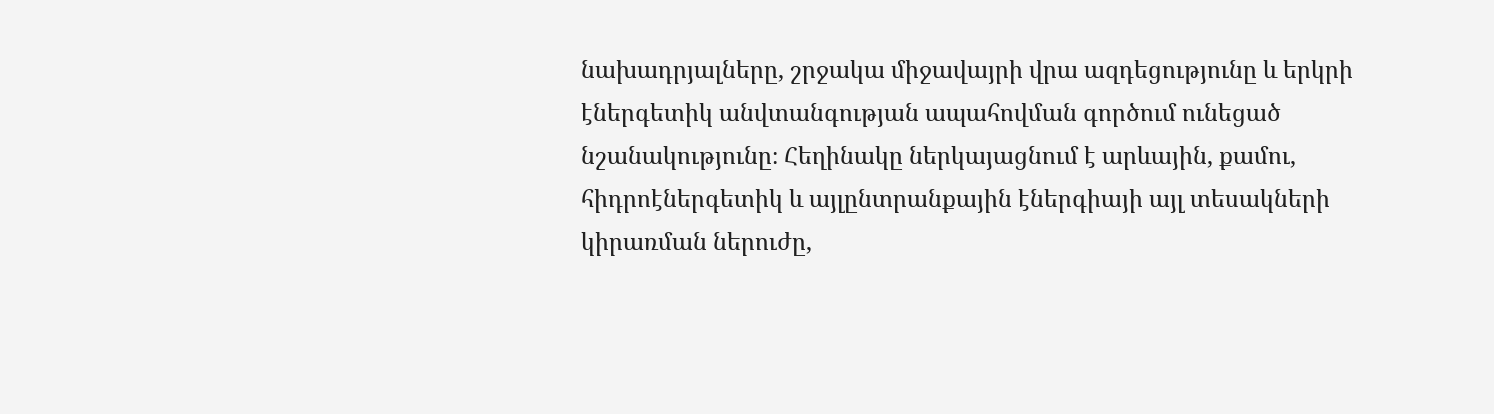նախադրյալները, շրջակա միջավայրի վրա ազդեցությունը և երկրի էներգետիկ անվտանգության ապահովման գործում ունեցած նշանակությունը։ Հեղինակը ներկայացնում է արևային, քամու, հիդրոէներգետիկ և այլընտրանքային էներգիայի այլ տեսակների կիրառման ներուժը,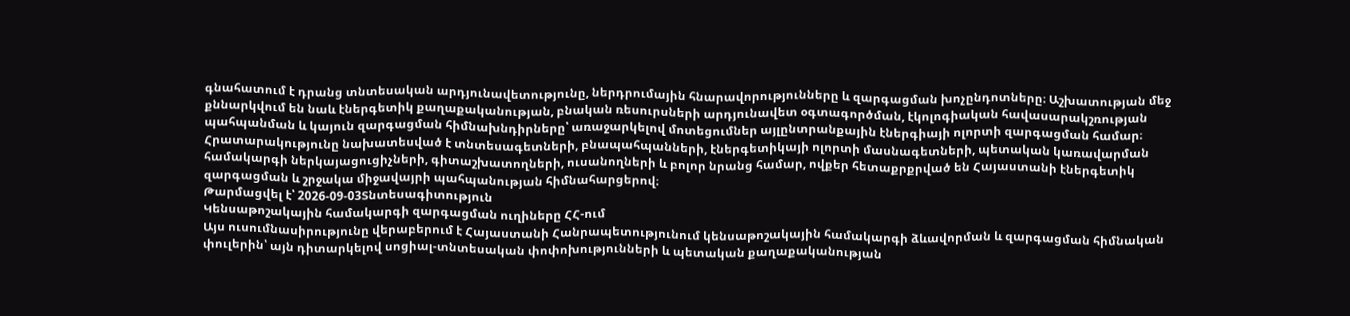գնահատում է դրանց տնտեսական արդյունավետությունը, ներդրումային հնարավորությունները և զարգացման խոչընդոտները։ Աշխատության մեջ քննարկվում են նաև էներգետիկ քաղաքականության, բնական ռեսուրսների արդյունավետ օգտագործման, էկոլոգիական հավասարակշռության պահպանման և կայուն զարգացման հիմնախնդիրները՝ առաջարկելով մոտեցումներ այլընտրանքային էներգիայի ոլորտի զարգացման համար։ Հրատարակությունը նախատեսված է տնտեսագետների, բնապահպանների, էներգետիկայի ոլորտի մասնագետների, պետական կառավարման համակարգի ներկայացուցիչների, գիտաշխատողների, ուսանողների և բոլոր նրանց համար, ովքեր հետաքրքրված են Հայաստանի էներգետիկ զարգացման և շրջակա միջավայրի պահպանության հիմնահարցերով։
Թարմացվել է՝ 2026-09-03Տնտեսագիտություն
Կենսաթոշակային համակարգի զարգացման ուղիները ՀՀ-ում
Այս ուսումնասիրությունը վերաբերում է Հայաստանի Հանրապետությունում կենսաթոշակային համակարգի ձևավորման և զարգացման հիմնական փուլերին՝ այն դիտարկելով սոցիալ-տնտեսական փոփոխությունների և պետական քաղաքականության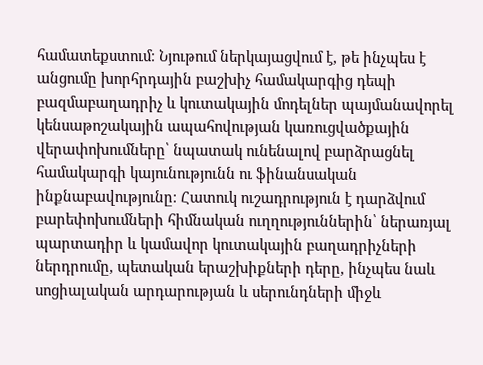համատեքստում։ Նյութում ներկայացվում է, թե ինչպես է անցումը խորհրդային բաշխիչ համակարգից դեպի բազմաբաղադրիչ և կուտակային մոդելներ պայմանավորել կենսաթոշակային ապահովության կառուցվածքային վերափոխումները՝ նպատակ ունենալով բարձրացնել համակարգի կայունությունն ու ֆինանսական ինքնաբավությունը։ Հատուկ ուշադրություն է դարձվում բարեփոխումների հիմնական ուղղություններին՝ ներառյալ պարտադիր և կամավոր կուտակային բաղադրիչների ներդրումը, պետական երաշխիքների դերը, ինչպես նաև սոցիալական արդարության և սերունդների միջև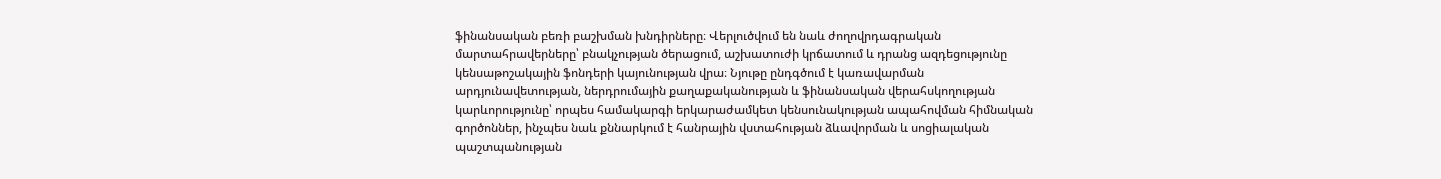ֆինանսական բեռի բաշխման խնդիրները։ Վերլուծվում են նաև ժողովրդագրական մարտահրավերները՝ բնակչության ծերացում, աշխատուժի կրճատում և դրանց ազդեցությունը կենսաթոշակային ֆոնդերի կայունության վրա։ Նյութը ընդգծում է կառավարման արդյունավետության, ներդրումային քաղաքականության և ֆինանսական վերահսկողության կարևորությունը՝ որպես համակարգի երկարաժամկետ կենսունակության ապահովման հիմնական գործոններ, ինչպես նաև քննարկում է հանրային վստահության ձևավորման և սոցիալական պաշտպանության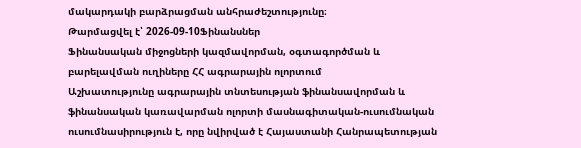մակարդակի բարձրացման անհրաժեշտությունը։
Թարմացվել է՝ 2026-09-10Ֆինանսներ
Ֆինանսական միջոցների կազմավորման, օգտագործման և բարելավման ուղիները ՀՀ ագրարային ոլորտում
Աշխատությունը ագրարային տնտեսության ֆինանսավորման և ֆինանսական կառավարման ոլորտի մասնագիտական-ուսումնական ուսումնասիրություն է, որը նվիրված է Հայաստանի Հանրապետության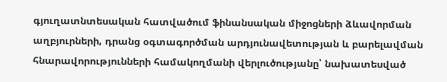գյուղատնտեսական հատվածում ֆինանսական միջոցների ձևավորման աղբյուրների, դրանց օգտագործման արդյունավետության և բարելավման հնարավորությունների համակողմանի վերլուծությանը՝ նախատեսված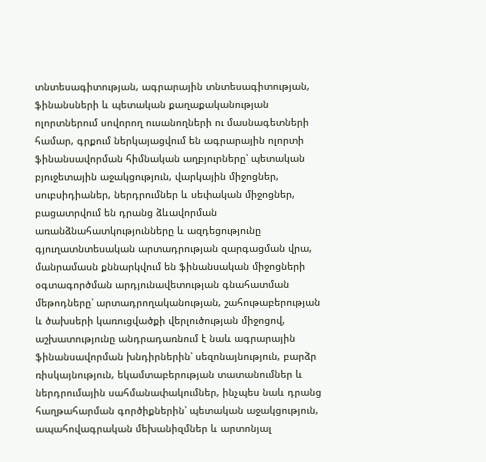տնտեսագիտության, ագրարային տնտեսագիտության, ֆինանսների և պետական քաղաքականության ոլորտներում սովորող ուսանողների ու մասնագետների համար, գրքում ներկայացվում են ագրարային ոլորտի ֆինանսավորման հիմնական աղբյուրները՝ պետական բյուջետային աջակցություն, վարկային միջոցներ, սուբսիդիաներ, ներդրումներ և սեփական միջոցներ, բացատրվում են դրանց ձևավորման առանձնահատկությունները և ազդեցությունը գյուղատնտեսական արտադրության զարգացման վրա, մանրամասն քննարկվում են ֆինանսական միջոցների օգտագործման արդյունավետության գնահատման մեթոդները՝ արտադրողականության, շահութաբերության և ծախսերի կառուցվածքի վերլուծության միջոցով, աշխատությունը անդրադառնում է նաև ագրարային ֆինանսավորման խնդիրներին՝ սեզոնայնություն, բարձր ռիսկայնություն, եկամտաբերության տատանումներ և ներդրումային սահմանափակումներ, ինչպես նաև դրանց հաղթահարման գործիքներին՝ պետական աջակցություն, ապահովագրական մեխանիզմներ և արտոնյալ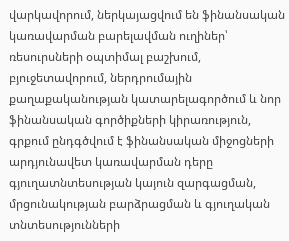վարկավորում, ներկայացվում են ֆինանսական կառավարման բարելավման ուղիներ՝ ռեսուրսների օպտիմալ բաշխում, բյուջետավորում, ներդրումային քաղաքականության կատարելագործում և նոր ֆինանսական գործիքների կիրառություն, գրքում ընդգծվում է ֆինանսական միջոցների արդյունավետ կառավարման դերը գյուղատնտեսության կայուն զարգացման, մրցունակության բարձրացման և գյուղական տնտեսությունների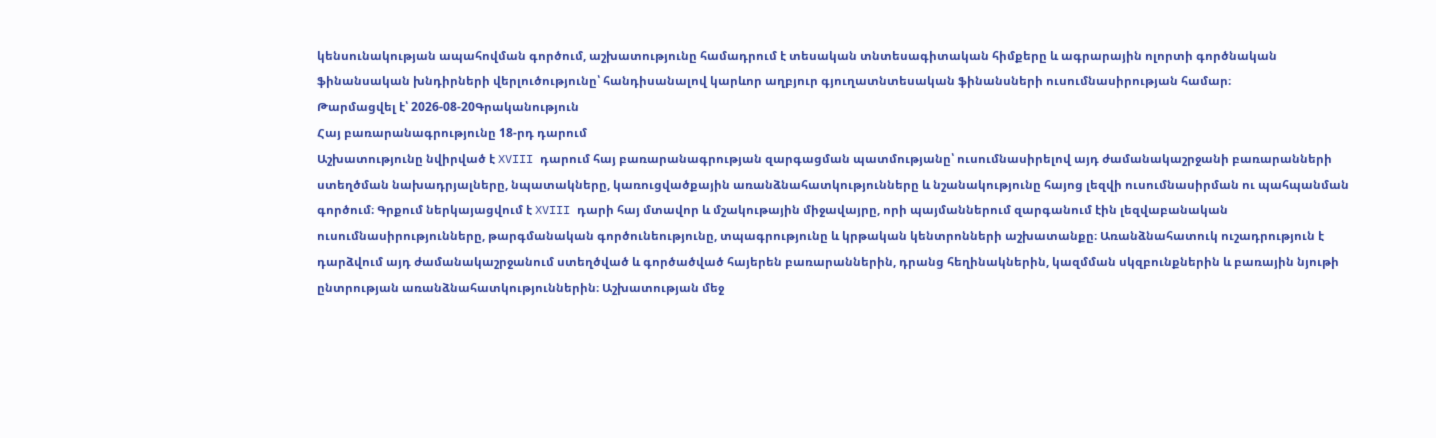կենսունակության ապահովման գործում, աշխատությունը համադրում է տեսական տնտեսագիտական հիմքերը և ագրարային ոլորտի գործնական ֆինանսական խնդիրների վերլուծությունը՝ հանդիսանալով կարևոր աղբյուր գյուղատնտեսական ֆինանսների ուսումնասիրության համար։
Թարմացվել է՝ 2026-08-20Գրականություն
Հայ բառարանագրությունը 18-րդ դարում
Աշխատությունը նվիրված է XVIII դարում հայ բառարանագրության զարգացման պատմությանը՝ ուսումնասիրելով այդ ժամանակաշրջանի բառարանների ստեղծման նախադրյալները, նպատակները, կառուցվածքային առանձնահատկությունները և նշանակությունը հայոց լեզվի ուսումնասիրման ու պահպանման գործում։ Գրքում ներկայացվում է XVIII դարի հայ մտավոր և մշակութային միջավայրը, որի պայմաններում զարգանում էին լեզվաբանական ուսումնասիրությունները, թարգմանական գործունեությունը, տպագրությունը և կրթական կենտրոնների աշխատանքը։ Առանձնահատուկ ուշադրություն է դարձվում այդ ժամանակաշրջանում ստեղծված և գործածված հայերեն բառարաններին, դրանց հեղինակներին, կազմման սկզբունքներին և բառային նյութի ընտրության առանձնահատկություններին։ Աշխատության մեջ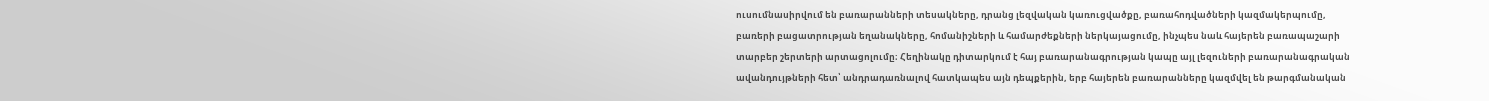ուսումնասիրվում են բառարանների տեսակները, դրանց լեզվական կառուցվածքը, բառահոդվածների կազմակերպումը, բառերի բացատրության եղանակները, հոմանիշների և համարժեքների ներկայացումը, ինչպես նաև հայերեն բառապաշարի տարբեր շերտերի արտացոլումը։ Հեղինակը դիտարկում է հայ բառարանագրության կապը այլ լեզուների բառարանագրական ավանդույթների հետ՝ անդրադառնալով հատկապես այն դեպքերին, երբ հայերեն բառարանները կազմվել են թարգմանական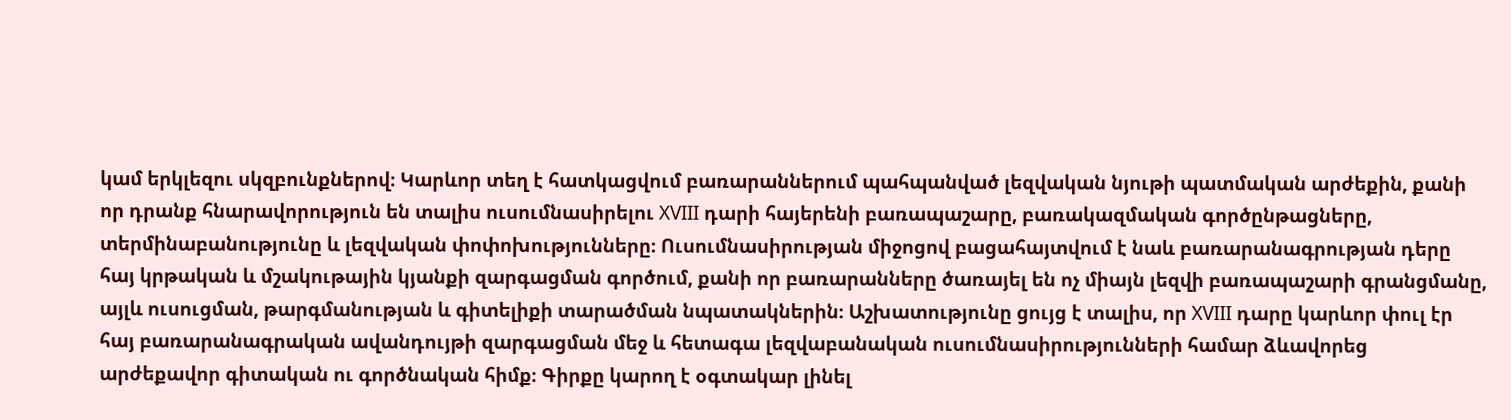կամ երկլեզու սկզբունքներով։ Կարևոր տեղ է հատկացվում բառարաններում պահպանված լեզվական նյութի պատմական արժեքին, քանի որ դրանք հնարավորություն են տալիս ուսումնասիրելու XVIII դարի հայերենի բառապաշարը, բառակազմական գործընթացները, տերմինաբանությունը և լեզվական փոփոխությունները։ Ուսումնասիրության միջոցով բացահայտվում է նաև բառարանագրության դերը հայ կրթական և մշակութային կյանքի զարգացման գործում, քանի որ բառարանները ծառայել են ոչ միայն լեզվի բառապաշարի գրանցմանը, այլև ուսուցման, թարգմանության և գիտելիքի տարածման նպատակներին։ Աշխատությունը ցույց է տալիս, որ XVIII դարը կարևոր փուլ էր հայ բառարանագրական ավանդույթի զարգացման մեջ և հետագա լեզվաբանական ուսումնասիրությունների համար ձևավորեց արժեքավոր գիտական ու գործնական հիմք։ Գիրքը կարող է օգտակար լինել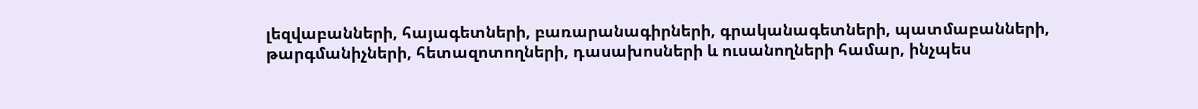լեզվաբանների, հայագետների, բառարանագիրների, գրականագետների, պատմաբանների, թարգմանիչների, հետազոտողների, դասախոսների և ուսանողների համար, ինչպես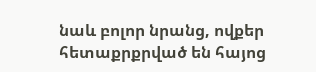նաև բոլոր նրանց, ովքեր հետաքրքրված են հայոց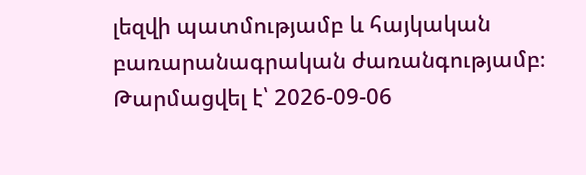լեզվի պատմությամբ և հայկական բառարանագրական ժառանգությամբ։
Թարմացվել է՝ 2026-09-06